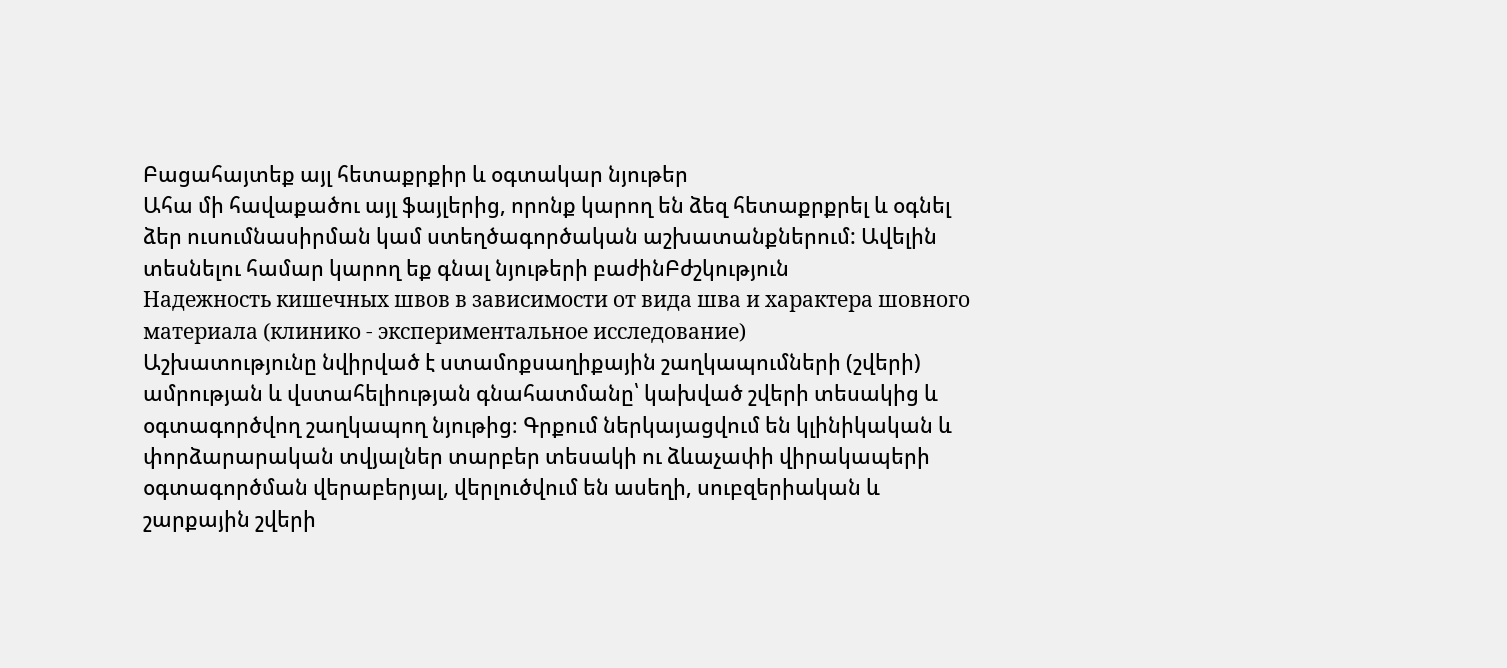Բացահայտեք այլ հետաքրքիր և օգտակար նյութեր
Ահա մի հավաքածու այլ ֆայլերից, որոնք կարող են ձեզ հետաքրքրել և օգնել ձեր ուսումնասիրման կամ ստեղծագործական աշխատանքներում: Ավելին տեսնելու համար կարող եք գնալ նյութերի բաժինԲժշկություն
Надежность кишечных швов в зависимости от вида шва и характера шовного материала (клинико - экспериментальное исследование)
Աշխատությունը նվիրված է ստամոքսաղիքային շաղկապումների (շվերի) ամրության և վստահելիության գնահատմանը՝ կախված շվերի տեսակից և օգտագործվող շաղկապող նյութից։ Գրքում ներկայացվում են կլինիկական և փորձարարական տվյալներ տարբեր տեսակի ու ձևաչափի վիրակապերի օգտագործման վերաբերյալ, վերլուծվում են ասեղի, սուբզերիական և շարքային շվերի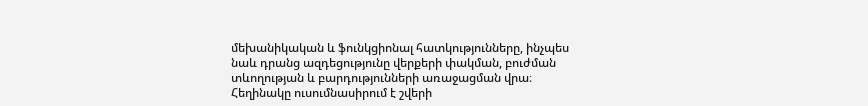մեխանիկական և ֆունկցիոնալ հատկությունները, ինչպես նաև դրանց ազդեցությունը վերքերի փակման, բուժման տևողության և բարդությունների առաջացման վրա։ Հեղինակը ուսումնասիրում է շվերի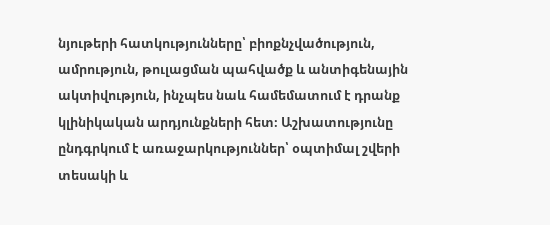նյութերի հատկությունները՝ բիոքնչվածություն, ամրություն, թուլացման պահվածք և անտիգենային ակտիվություն, ինչպես նաև համեմատում է դրանք կլինիկական արդյունքների հետ։ Աշխատությունը ընդգրկում է առաջարկություններ՝ օպտիմալ շվերի տեսակի և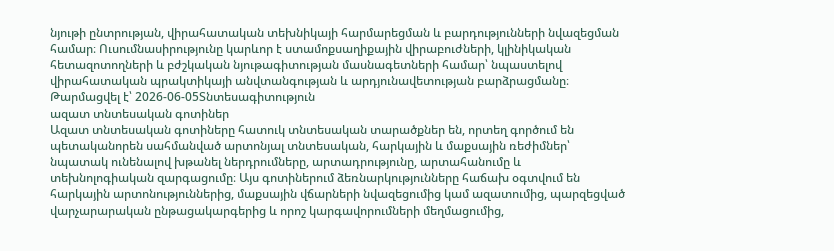նյութի ընտրության, վիրահատական տեխնիկայի հարմարեցման և բարդությունների նվազեցման համար։ Ուսումնասիրությունը կարևոր է ստամոքսաղիքային վիրաբուժների, կլինիկական հետազոտողների և բժշկական նյութագիտության մասնագետների համար՝ նպաստելով վիրահատական պրակտիկայի անվտանգության և արդյունավետության բարձրացմանը։
Թարմացվել է՝ 2026-06-05Տնտեսագիտություն
ազատ տնտեսական գոտիներ
Ազատ տնտեսական գոտիները հատուկ տնտեսական տարածքներ են, որտեղ գործում են պետականորեն սահմանված արտոնյալ տնտեսական, հարկային և մաքսային ռեժիմներ՝ նպատակ ունենալով խթանել ներդրումները, արտադրությունը, արտահանումը և տեխնոլոգիական զարգացումը։ Այս գոտիներում ձեռնարկությունները հաճախ օգտվում են հարկային արտոնություններից, մաքսային վճարների նվազեցումից կամ ազատումից, պարզեցված վարչարարական ընթացակարգերից և որոշ կարգավորումների մեղմացումից,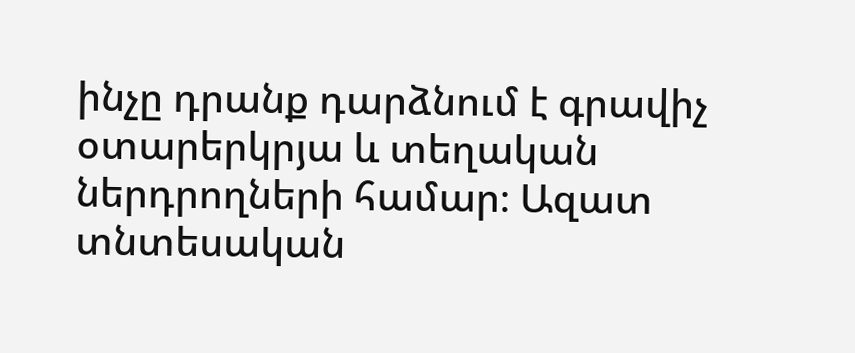ինչը դրանք դարձնում է գրավիչ օտարերկրյա և տեղական ներդրողների համար։ Ազատ տնտեսական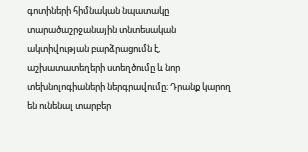գոտիների հիմնական նպատակը տարածաշրջանային տնտեսական ակտիվության բարձրացումն է, աշխատատեղերի ստեղծումը և նոր տեխնոլոգիաների ներգրավումը։ Դրանք կարող են ունենալ տարբեր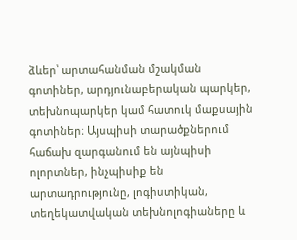ձևեր՝ արտահանման մշակման գոտիներ, արդյունաբերական պարկեր, տեխնոպարկեր կամ հատուկ մաքսային գոտիներ։ Այսպիսի տարածքներում հաճախ զարգանում են այնպիսի ոլորտներ, ինչպիսիք են արտադրությունը, լոգիստիկան, տեղեկատվական տեխնոլոգիաները և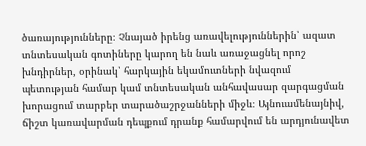ծառայությունները։ Չնայած իրենց առավելություններին՝ ազատ տնտեսական գոտիները կարող են նաև առաջացնել որոշ խնդիրներ, օրինակ՝ հարկային եկամուտների նվազում պետության համար կամ տնտեսական անհավասար զարգացման խորացում տարբեր տարածաշրջանների միջև։ Այնուամենայնիվ, ճիշտ կառավարման դեպքում դրանք համարվում են արդյունավետ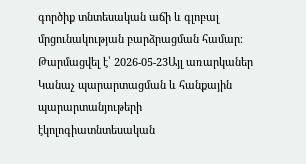գործիք տնտեսական աճի և գլոբալ մրցունակության բարձրացման համար։
Թարմացվել է՝ 2026-05-23Այլ առարկաներ
Կանաչ պարարտացման և հանքային պարարտանյութերի էկոլոգիատնտեսական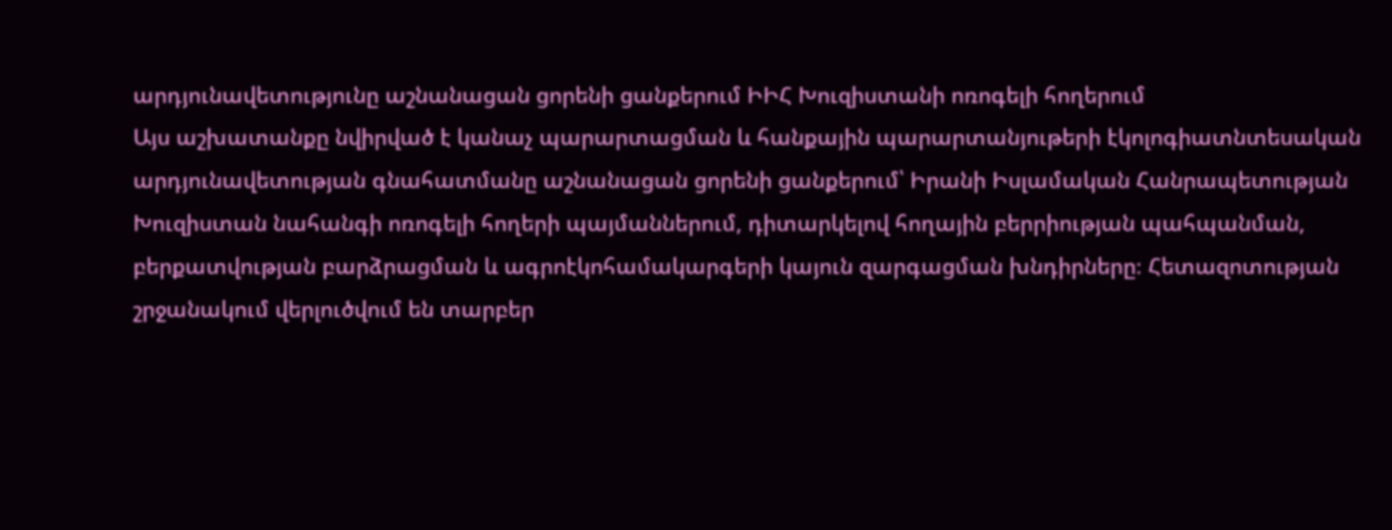արդյունավետությունը աշնանացան ցորենի ցանքերում ԻԻՀ Խուզիստանի ոռոգելի հողերում
Այս աշխատանքը նվիրված է կանաչ պարարտացման և հանքային պարարտանյութերի էկոլոգիատնտեսական արդյունավետության գնահատմանը աշնանացան ցորենի ցանքերում՝ Իրանի Իսլամական Հանրապետության Խուզիստան նահանգի ոռոգելի հողերի պայմաններում, դիտարկելով հողային բերրիության պահպանման, բերքատվության բարձրացման և ագրոէկոհամակարգերի կայուն զարգացման խնդիրները։ Հետազոտության շրջանակում վերլուծվում են տարբեր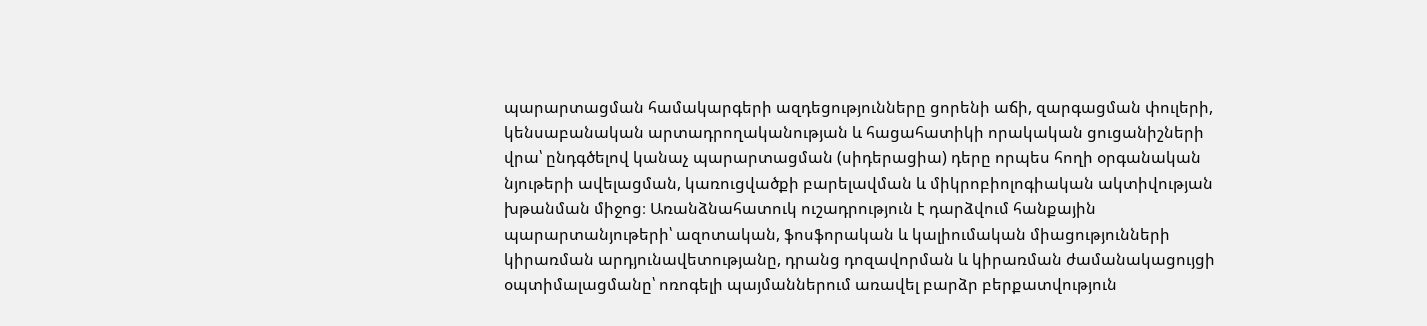պարարտացման համակարգերի ազդեցությունները ցորենի աճի, զարգացման փուլերի, կենսաբանական արտադրողականության և հացահատիկի որակական ցուցանիշների վրա՝ ընդգծելով կանաչ պարարտացման (սիդերացիա) դերը որպես հողի օրգանական նյութերի ավելացման, կառուցվածքի բարելավման և միկրոբիոլոգիական ակտիվության խթանման միջոց։ Առանձնահատուկ ուշադրություն է դարձվում հանքային պարարտանյութերի՝ ազոտական, ֆոսֆորական և կալիումական միացությունների կիրառման արդյունավետությանը, դրանց դոզավորման և կիրառման ժամանակացույցի օպտիմալացմանը՝ ոռոգելի պայմաններում առավել բարձր բերքատվություն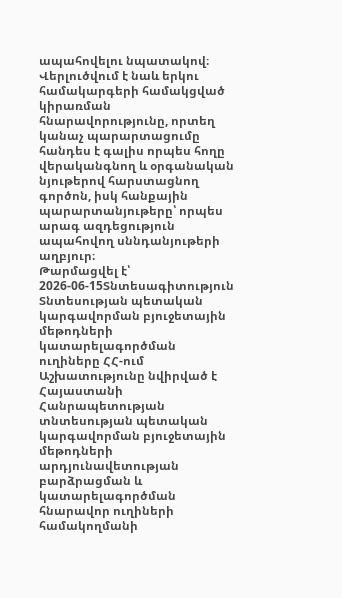ապահովելու նպատակով։ Վերլուծվում է նաև երկու համակարգերի համակցված կիրառման հնարավորությունը, որտեղ կանաչ պարարտացումը հանդես է գալիս որպես հողը վերականգնող և օրգանական նյութերով հարստացնող գործոն, իսկ հանքային պարարտանյութերը՝ որպես արագ ազդեցություն ապահովող սննդանյութերի աղբյուր։
Թարմացվել է՝ 2026-06-15Տնտեսագիտություն
Տնտեսության պետական կարգավորման բյուջետային մեթոդների կատարելագործման ուղիները ՀՀ-ում
Աշխատությունը նվիրված է Հայաստանի Հանրապետության տնտեսության պետական կարգավորման բյուջետային մեթոդների արդյունավետության բարձրացման և կատարելագործման հնարավոր ուղիների համակողմանի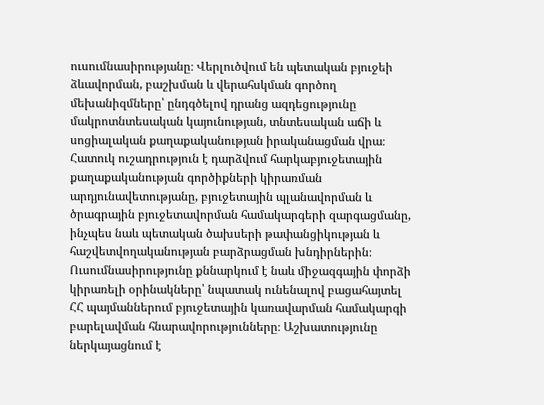ուսումնասիրությանը։ Վերլուծվում են պետական բյուջեի ձևավորման, բաշխման և վերահսկման գործող մեխանիզմները՝ ընդգծելով դրանց ազդեցությունը մակրոտնտեսական կայունության, տնտեսական աճի և սոցիալական քաղաքականության իրականացման վրա։ Հատուկ ուշադրություն է դարձվում հարկաբյուջետային քաղաքականության գործիքների կիրառման արդյունավետությանը, բյուջետային պլանավորման և ծրագրային բյուջետավորման համակարգերի զարգացմանը, ինչպես նաև պետական ծախսերի թափանցիկության և հաշվետվողականության բարձրացման խնդիրներին։ Ուսումնասիրությունը քննարկում է նաև միջազգային փորձի կիրառելի օրինակները՝ նպատակ ունենալով բացահայտել ՀՀ պայմաններում բյուջետային կառավարման համակարգի բարելավման հնարավորությունները։ Աշխատությունը ներկայացնում է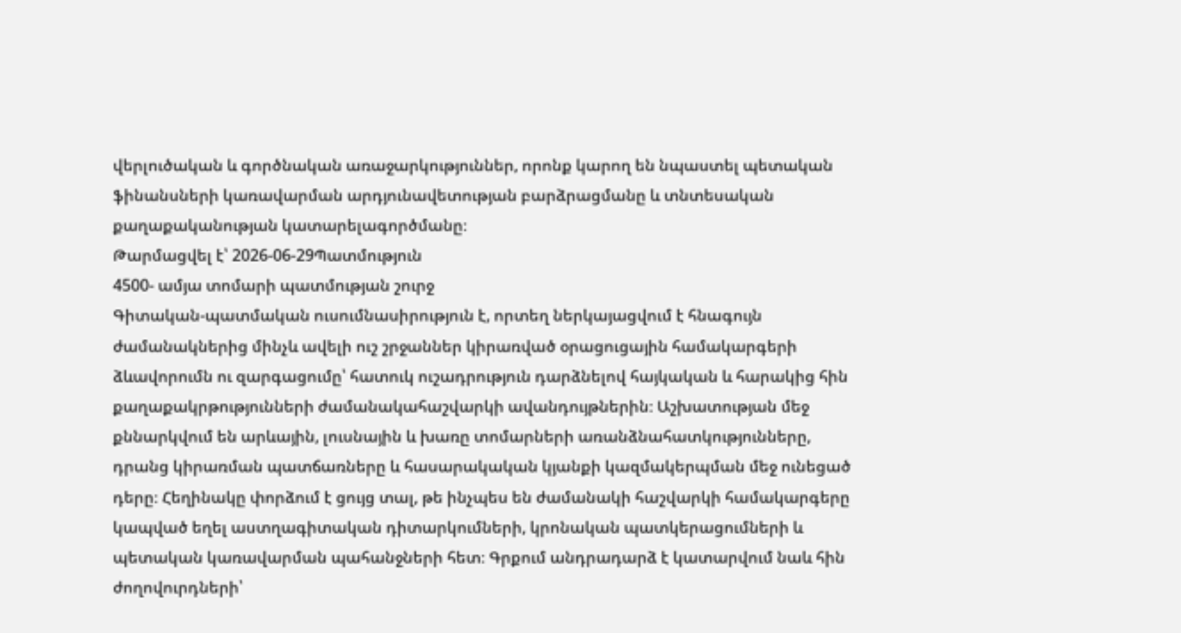վերլուծական և գործնական առաջարկություններ, որոնք կարող են նպաստել պետական ֆինանսների կառավարման արդյունավետության բարձրացմանը և տնտեսական քաղաքականության կատարելագործմանը։
Թարմացվել է՝ 2026-06-29Պատմություն
4500- ամյա տոմարի պատմության շուրջ
Գիտական-պատմական ուսումնասիրություն է, որտեղ ներկայացվում է հնագույն ժամանակներից մինչև ավելի ուշ շրջաններ կիրառված օրացուցային համակարգերի ձևավորումն ու զարգացումը՝ հատուկ ուշադրություն դարձնելով հայկական և հարակից հին քաղաքակրթությունների ժամանակահաշվարկի ավանդույթներին։ Աշխատության մեջ քննարկվում են արևային, լուսնային և խառը տոմարների առանձնահատկությունները, դրանց կիրառման պատճառները և հասարակական կյանքի կազմակերպման մեջ ունեցած դերը։ Հեղինակը փորձում է ցույց տալ, թե ինչպես են ժամանակի հաշվարկի համակարգերը կապված եղել աստղագիտական դիտարկումների, կրոնական պատկերացումների և պետական կառավարման պահանջների հետ։ Գրքում անդրադարձ է կատարվում նաև հին ժողովուրդների՝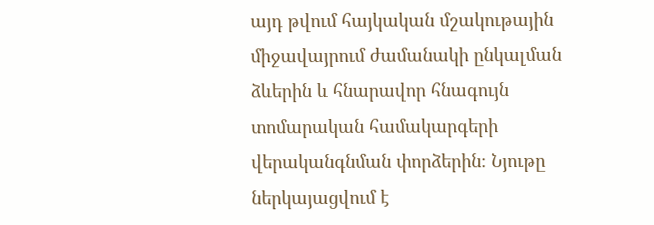այդ թվում հայկական մշակութային միջավայրում ժամանակի ընկալման ձևերին և հնարավոր հնագույն տոմարական համակարգերի վերականգնման փորձերին։ Նյութը ներկայացվում է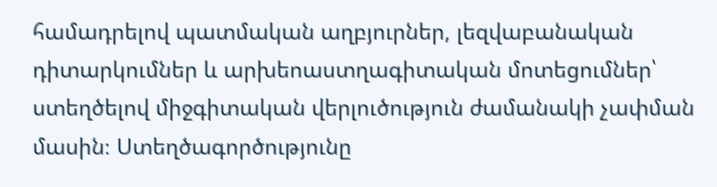համադրելով պատմական աղբյուրներ, լեզվաբանական դիտարկումներ և արխեոաստղագիտական մոտեցումներ՝ ստեղծելով միջգիտական վերլուծություն ժամանակի չափման մասին։ Ստեղծագործությունը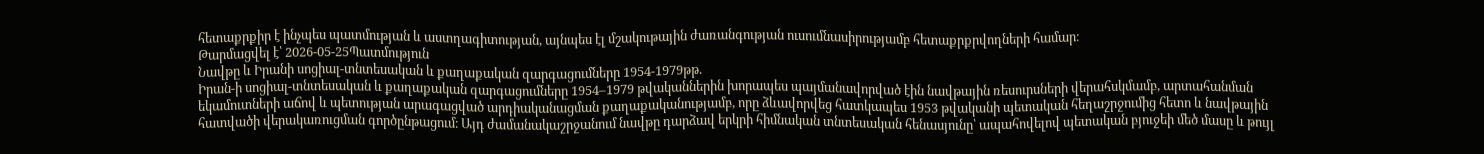հետաքրքիր է ինչպես պատմության և աստղագիտության, այնպես էլ մշակութային ժառանգության ուսումնասիրությամբ հետաքրքրվողների համար։
Թարմացվել է՝ 2026-05-25Պատմություն
Նավթը և Իրանի սոցիալ-տնտեսական և քաղաքական զարգացումները 1954-1979թթ.
Իրան-ի սոցիալ-տնտեսական և քաղաքական զարգացումները 1954–1979 թվականներին խորապես պայմանավորված էին նավթային ռեսուրսների վերահսկմամբ, արտահանման եկամուտների աճով և պետության արագացված արդիականացման քաղաքականությամբ, որը ձևավորվեց հատկապես 1953 թվականի պետական հեղաշրջումից հետո և նավթային հատվածի վերակառուցման գործընթացում։ Այդ ժամանակաշրջանում նավթը դարձավ երկրի հիմնական տնտեսական հենասյունը՝ ապահովելով պետական բյուջեի մեծ մասը և թույլ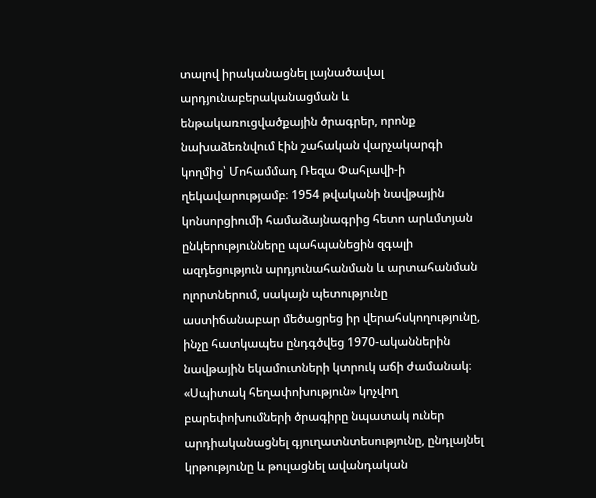տալով իրականացնել լայնածավալ արդյունաբերականացման և ենթակառուցվածքային ծրագրեր, որոնք նախաձեռնվում էին շահական վարչակարգի կողմից՝ Մոհամմադ Ռեզա Փահլավի-ի ղեկավարությամբ։ 1954 թվականի նավթային կոնսորցիումի համաձայնագրից հետո արևմտյան ընկերությունները պահպանեցին զգալի ազդեցություն արդյունահանման և արտահանման ոլորտներում, սակայն պետությունը աստիճանաբար մեծացրեց իր վերահսկողությունը, ինչը հատկապես ընդգծվեց 1970-ականներին նավթային եկամուտների կտրուկ աճի ժամանակ։ «Սպիտակ հեղափոխություն» կոչվող բարեփոխումների ծրագիրը նպատակ ուներ արդիականացնել գյուղատնտեսությունը, ընդլայնել կրթությունը և թուլացնել ավանդական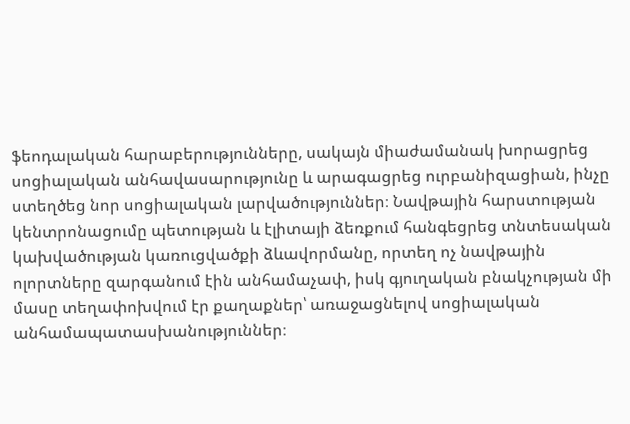ֆեոդալական հարաբերությունները, սակայն միաժամանակ խորացրեց սոցիալական անհավասարությունը և արագացրեց ուրբանիզացիան, ինչը ստեղծեց նոր սոցիալական լարվածություններ։ Նավթային հարստության կենտրոնացումը պետության և էլիտայի ձեռքում հանգեցրեց տնտեսական կախվածության կառուցվածքի ձևավորմանը, որտեղ ոչ նավթային ոլորտները զարգանում էին անհամաչափ, իսկ գյուղական բնակչության մի մասը տեղափոխվում էր քաղաքներ՝ առաջացնելով սոցիալական անհամապատասխանություններ։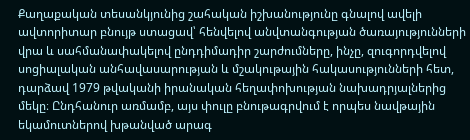Քաղաքական տեսանկյունից շահական իշխանությունը գնալով ավելի ավտորիտար բնույթ ստացավ՝ հենվելով անվտանգության ծառայությունների վրա և սահմանափակելով ընդդիմադիր շարժումները, ինչը, զուգորդվելով սոցիալական անհավասարության և մշակութային հակասությունների հետ, դարձավ 1979 թվականի իրանական հեղափոխության նախադրյալներից մեկը։ Ընդհանուր առմամբ, այս փուլը բնութագրվում է որպես նավթային եկամուտներով խթանված արագ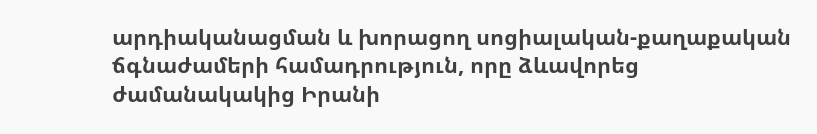արդիականացման և խորացող սոցիալական-քաղաքական ճգնաժամերի համադրություն, որը ձևավորեց ժամանակակից Իրանի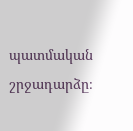պատմական շրջադարձը։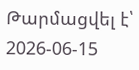Թարմացվել է՝ 2026-06-15